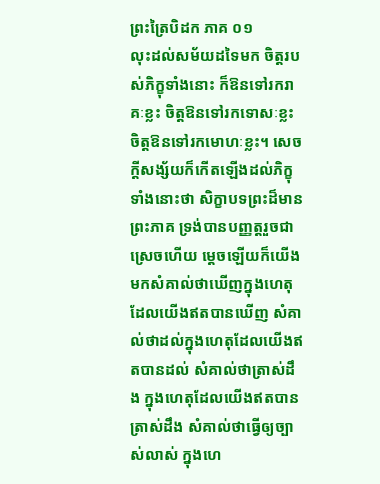ព្រះត្រៃបិដក ភាគ ០១
លុះដល់សម័យដទៃមក ចិត្តរបស់ភិក្ខុទាំងនោះ ក៏ឱនទៅរករាគៈខ្លះ ចិត្តឱនទៅរកទោសៈខ្លះ ចិត្តឱនទៅរកមោហៈខ្លះ។ សេចក្តីសង្ស័យក៏កើតឡើងដល់ភិក្ខុទាំងនោះថា សិក្ខាបទព្រះដ៏មានព្រះភាគ ទ្រង់បានបញ្ញត្តរួចជាស្រេចហើយ ម្តេចឡើយក៏យើងមកសំគាល់ថាឃើញក្នុងហេតុដែលយើងឥតបានឃើញ សំគាល់ថាដល់ក្នុងហេតុដែលយើងឥតបានដល់ សំគាល់ថាត្រាស់ដឹង ក្នុងហេតុដែលយើងឥតបានត្រាស់ដឹង សំគាល់ថាធ្វើឲ្យច្បាស់លាស់ ក្នុងហេ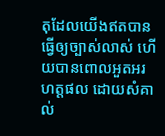តុដែលយើងឥតបានធ្វើឲ្យច្បាស់លាស់ ហើយបានពោលអួតអរហត្តផល ដោយសំគាល់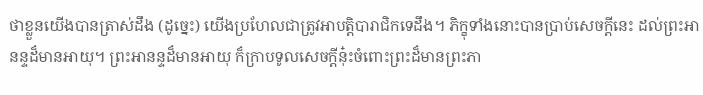ថាខ្លួនយើងបានត្រាស់ដឹង (ដូច្នេះ) យើងប្រហែលជាត្រូវអាបត្តិបារាជិកទេដឹង។ ភិក្ខុទាំងនោះបានប្រាប់សេចក្តីនេះ ដល់ព្រះអានន្ទដ៏មានអាយុ។ ព្រះអានន្ទដ៏មានអាយុ ក៏ក្រាបទូលសេចក្តីនុ៎ះចំពោះព្រះដ៏មានព្រះភា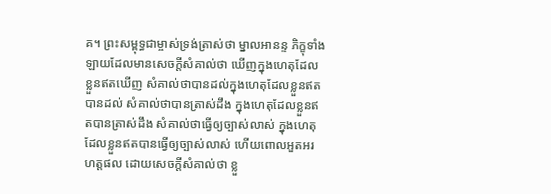គ។ ព្រះសម្ពុទ្ធជាម្ចាស់ទ្រង់ត្រាស់ថា ម្នាលអានន្ទ ភិក្ខុទាំងឡាយដែលមានសេចក្តីសំគាល់ថា ឃើញក្នុងហេតុដែលខ្លួនឥតឃើញ សំគាល់ថាបានដល់ក្នុងហេតុដែលខ្លួនឥតបានដល់ សំគាល់ថាបានត្រាស់ដឹង ក្នុងហេតុដែលខ្លួនឥតបានត្រាស់ដឹង សំគាល់ថាធ្វើឲ្យច្បាស់លាស់ ក្នុងហេតុដែលខ្លួនឥតបានធ្វើឲ្យច្បាស់លាស់ ហើយពោលអួតអរហត្តផល ដោយសេចក្តីសំគាល់ថា ខ្លួ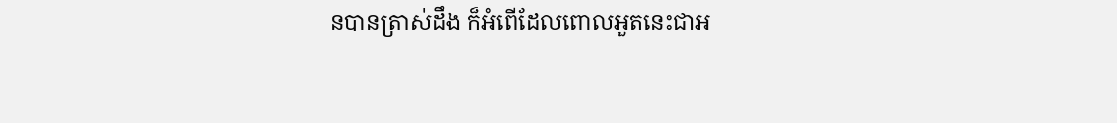នបានត្រាស់ដឹង ក៏អំពើដែលពោលអួតនេះជាអ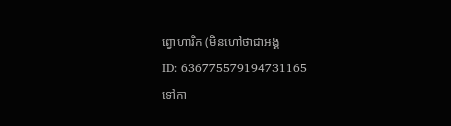ព្វោហារិក (មិនហៅថាជាអង្គ
ID: 636775579194731165
ទៅកា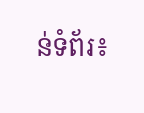ន់ទំព័រ៖